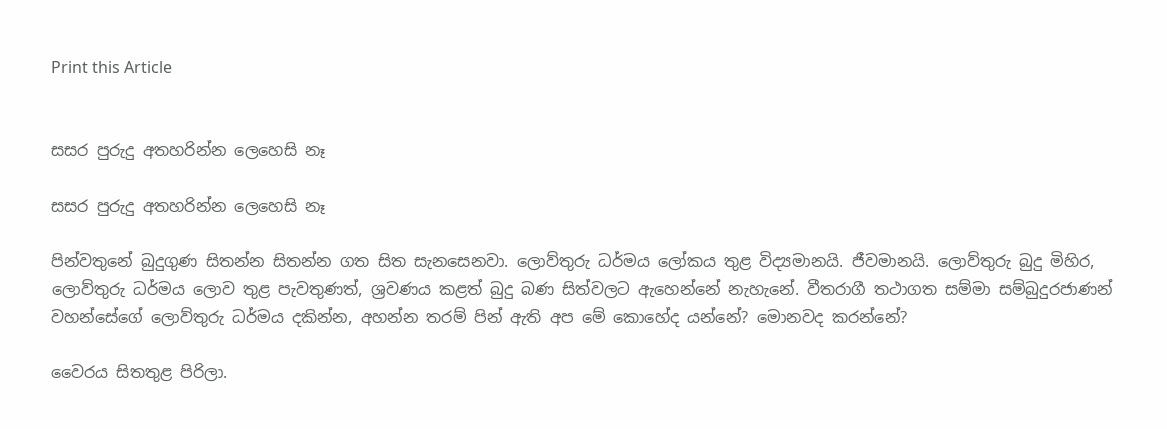Print this Article


සසර පුරුදු අතහරින්න ලෙහෙසි නෑ

සසර පුරුදු අතහරින්න ලෙහෙසි නෑ

පින්වතුනේ බුදුගුණ සිතන්න සිතන්න ගත සිත සැනසෙනවා. ලොව්තුරු ධර්මය ලෝකය තුළ විද්‍යමානයි. ජීවමානයි. ලොව්තුරු බුදු මිහිර, ලොව්තුරු ධර්මය ලොව තුළ පැවතුණත්, ශ්‍රවණය කළත් බුදු බණ සිත්වලට ඇහෙන්නේ නැහැනේ. වීතරාගී තථාගත සම්මා සම්බුදුරජාණන් වහන්සේගේ ලොව්තුරු ධර්මය දකින්න, අහන්න තරම් පින් ඇති අප මේ කොහේද යන්නේ? මොනවද කරන්නේ?

වෛරය සිතතුළ පිරිලා.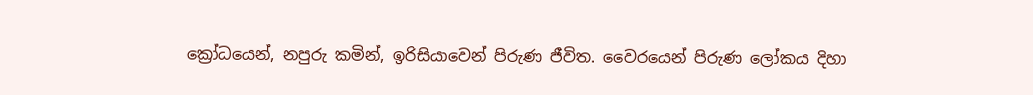ක්‍රෝධයෙන්, නපුරු කමින්, ඉරිසියාවෙන් පිරුණ ජීවිත. වෛරයෙන් පිරුණ ලෝකය දිහා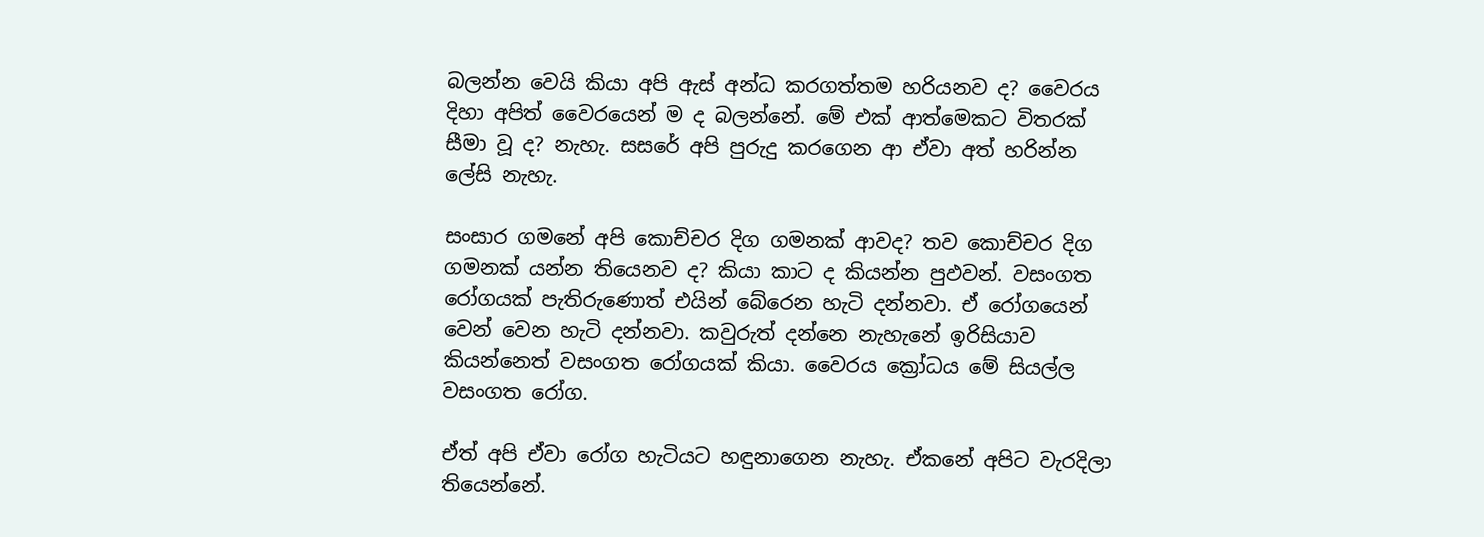බලන්න වෙයි කියා අපි ඇස් අන්ධ කරගත්තම හරියනව ද? වෛරය දිහා අපිත් වෛරයෙන් ම ද බලන්නේ. මේ එක් ආත්මෙකට විතරක් සීමා වූ ද? නැහැ. සසරේ අපි පුරුදු කරගෙන ආ ඒවා අත් හරින්න ලේසි නැහැ.

සංසාර ගමනේ අපි කොච්චර දිග ගමනක් ආවද? තව කොච්චර දිග ගමනක් යන්න තියෙනව ද? කියා කාට ද කියන්න පුඵවන්. වසංගත රෝගයක් පැතිරුණොත් එයින් බේරෙන හැටි දන්නවා. ඒ රෝගයෙන් වෙන් වෙන හැටි දන්නවා. කවුරුත් දන්නෙ නැහැනේ ඉරිසියාව කියන්නෙත් වසංගත රෝගයක් කියා. වෛරය ක්‍රෝධය මේ සියල්ල වසංගත රෝග.

ඒත් අපි ඒවා රෝග හැටියට හඳුනාගෙන නැහැ. ඒකනේ අපිට වැරදිලා තියෙන්නේ.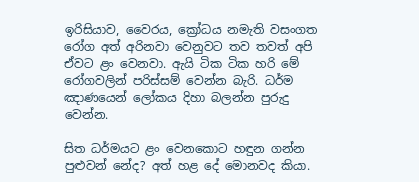ඉරිසියාව, වෛරය, ක්‍රෝධය නමැති වසංගත රෝග අත් අරිනවා වෙනුවට තව තවත් අපි ඒවට ළං වෙනවා. ඇයි ටික ටික හරි මේ රෝගවලින් පරිස්සම් වෙන්න බැරි. ධර්ම ඤාණයෙන් ලෝකය දිහා බලන්න පුරුදු වෙන්න.

සිත ධර්මයට ළං වෙනකොට හඳුන ගන්න පුළුවන් නේද? අත් හළ දේ මොනවද කියා.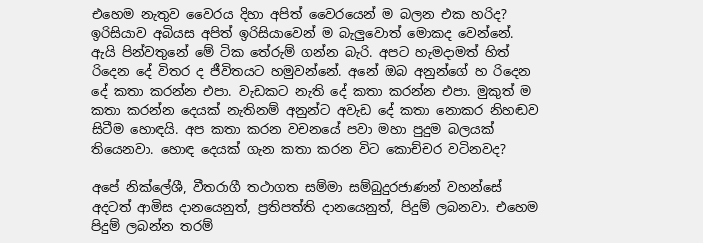එහෙම නැතුව වෛරය දිහා අපිත් වෛරයෙන් ම බලන එක හරිද? ඉරිසියාව අබියස අපිත් ඉරිසියාවෙන් ම බැලුවොත් මොකද වෙන්නේ. ඇයි පින්වතුනේ මේ ටික තේරුම් ගන්න බැරි. අපට හැමදාමත් හිත් රිදෙන දේ විතර ද ජීවිතයට හමුවන්නේ. අනේ ඔබ අනුන්ගේ හ රිදෙන දේ කතා කරන්න එපා. වැඩකට නැති දේ කතා කරන්න එපා. මුකුත් ම කතා කරන්න දෙයක් නැතිනම් අනුන්ට අවැඩ දේ කතා නොකර නිහඬව සිටීම හොඳයි. අප කතා කරන වචනයේ පවා මහා පුදුම බලයක් තියෙනවා. හොඳ දෙයක් ගැන කතා කරන විට කොච්චර වටිනවද?

අපේ නික්ලේශී, වීතරාගී තථාගත සම්මා සම්බුදුරජාණන් වහන්සේ අදටත් ආමිස දානයෙනුත්, ප්‍රතිපත්ති දානයෙනුත්, පිදුම් ලබනවා. එහෙම පිදුම් ලබන්න තරම්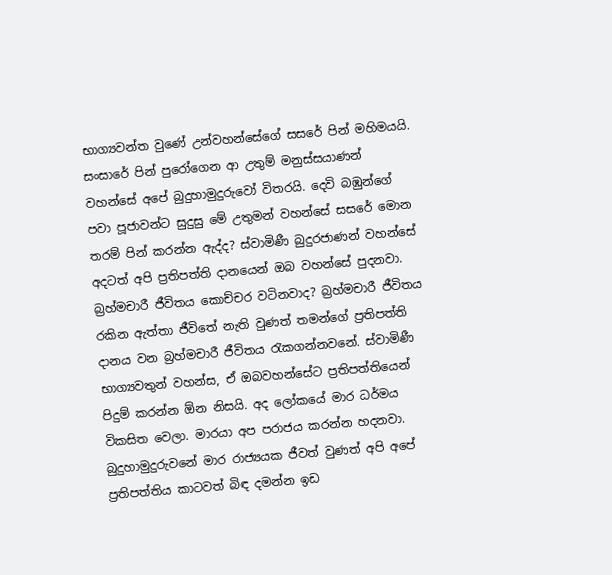භාග්‍යවන්ත වුණේ උන්වහන්සේගේ සසරේ පින් මහිමයයි. සංසාරේ පින් පුරෝගෙන ආ උතුම් මනුස්සයාණන් වහන්සේ අපේ බුදුහාමුදුරුවෝ විතරයි. දෙවි බඹුන්ගේ පවා පූජාවන්ට සුදුසු මේ උතුමන් වහන්සේ සසරේ මොන තරම් පින් කරන්න ඇද්ද? ස්වාමිණී බුදුරජාණන් වහන්සේ අදටත් අපි ප්‍රතිපත්ති දානයෙන් ඔබ වහන්සේ පුදනවා. බ්‍රහ්මචාරී ජීවිතය කොච්චර වටිනවාද? බ්‍රහ්මචාරී ජීවිතය රකින ඇත්තා ජීවිතේ නැති වුණත් තමන්ගේ ප්‍රතිපත්ති දානය වන බ්‍රහ්මචාරී ජීවිතය රැකගන්නවනේ. ස්වාමිණී භාග්‍යවතුන් වහන්ස, ඒ ඔබවහන්සේට ප්‍රතිපත්තියෙන් පිදුම් කරන්න ඕන නිසයි. අද ලෝකයේ මාර ධර්මය විකසිත වෙලා. මාරයා අප පරාජය කරන්න හදනවා. බුදුහාමුදුරුවනේ මාර රාජ්‍යයක ජීවත් වුණත් අපි අපේ ප්‍රතිපත්තිය කාටවත් බිඳ දමන්න ඉඩ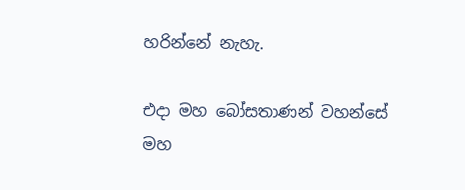හරින්නේ නැහැ.

එදා මහ බෝසතාණන් වහන්සේ මහ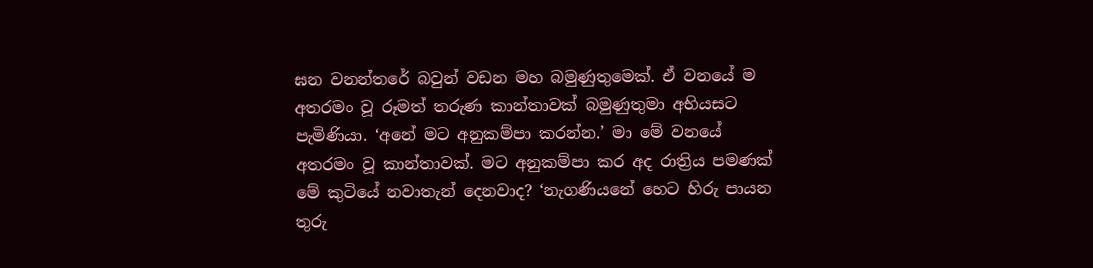ඝන වනන්තරේ බවුන් වඩන මහ බමුණුතුමෙක්. ඒ වනයේ ම අතරමං වූ රූමත් තරුණ කාන්තාවක් බමුණුතුමා අභියසට පැමිණියා. ‘අනේ මට අනුකම්පා කරන්න.’ මා මේ වනයේ අතරමං වූ කාන්තාවක්. මට අනුකම්පා කර අද රාත්‍රිය පමණක් මේ කුටියේ නවාතැන් දෙනවාද? ‘නැගණියනේ හෙට හිරු පායන තුරු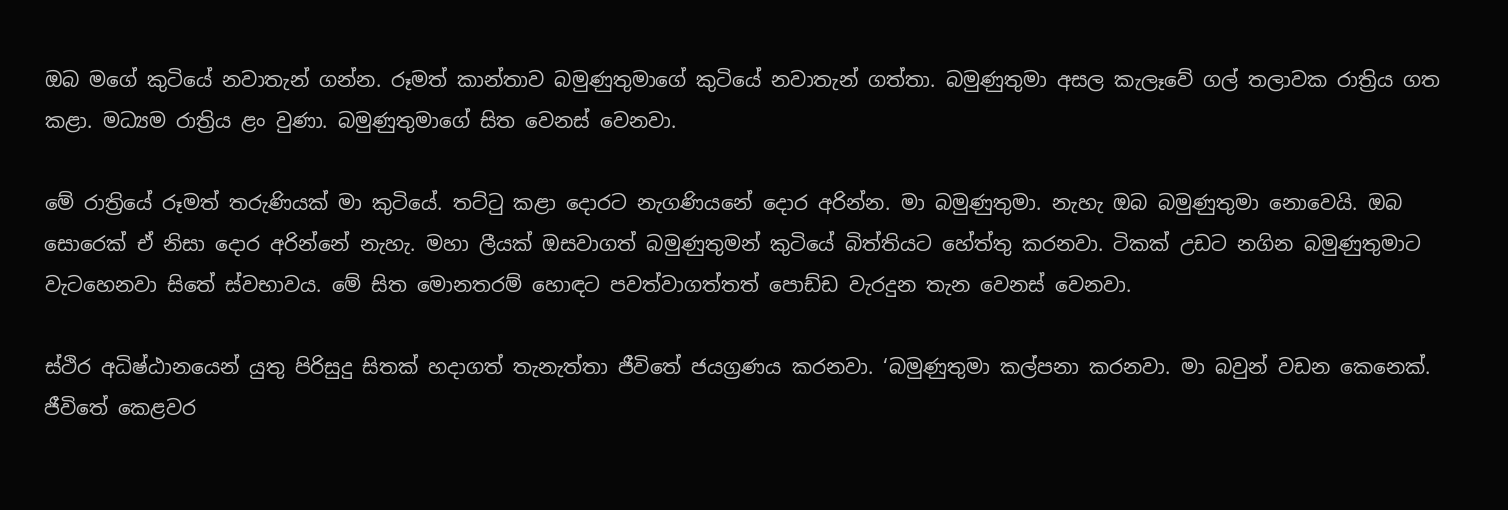ඔබ මගේ කුටියේ නවාතැන් ගන්න. රූමත් කාන්තාව බමුණුතුමාගේ කුටියේ නවාතැන් ගත්තා. බමුණුතුමා අසල කැලෑවේ ගල් තලාවක රාත්‍රිය ගත කළා. මධ්‍යම රාත්‍රිය ළං වුණා. බමුණුතුමාගේ සිත වෙනස් වෙනවා.

මේ රාත්‍රියේ රූමත් තරුණියක් මා කුටියේ. තට්ටු කළා දොරට නැගණියනේ දොර අරින්න. මා බමුණුතුමා. නැහැ ඔබ බමුණුතුමා නොවෙයි. ඔබ සොරෙක් ඒ නිසා දොර අරින්නේ නැහැ. මහා ලීයක් ඔසවාගත් බමුණුතුමන් කුටියේ බිත්තියට හේත්තු කරනවා. ටිකක් උඩට නගින බමුණුතුමාට වැටහෙනවා සිතේ ස්වභාවය. මේ සිත මොනතරම් හොඳට පවත්වාගත්තත් පොඩ්ඩ වැරදුන තැන වෙනස් වෙනවා.

ස්ථිර අධිෂ්ඨානයෙන් යුතු පිරිසුදු සිතක් හදාගත් තැනැත්තා ජීවිතේ ජයග්‍රණය කරනවා. ‘බමුණුතුමා කල්පනා කරනවා. මා බවුන් වඩන කෙනෙක්. ජීවිතේ කෙළවර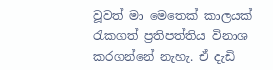වූවත් මා මෙතෙක් කාලයක් රැකගත් ප්‍රතිපත්තිය විනාශ කරගන්නේ නැහැ. ඒ දැඩි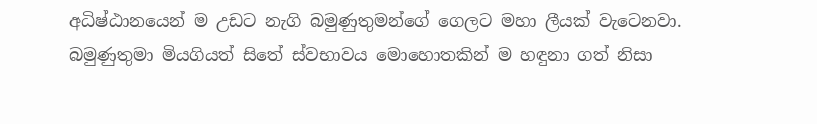අධිෂ්ඨානයෙන් ම උඩට නැගි බමුණුතුමන්ගේ ගෙලට මහා ලීයක් වැටෙනවා. බමුණුතුමා මියගියත් සිතේ ස්වභාවය මොහොතකින් ම හඳුනා ගත් නිසා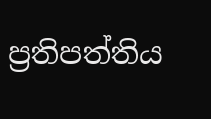ප්‍රතිපත්තිය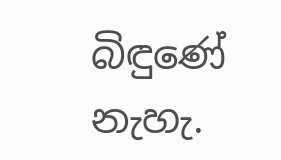බිඳුණේ නැහැ.